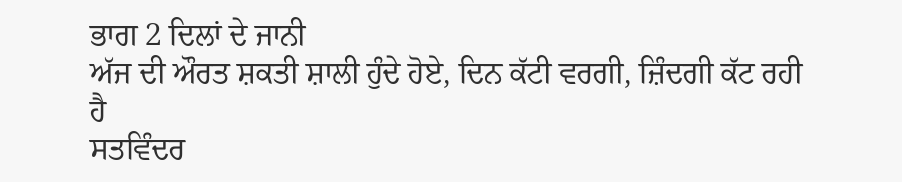ਭਾਗ 2 ਦਿਲਾਂ ਦੇ ਜਾਨੀ
ਅੱਜ ਦੀ ਔਰਤ ਸ਼ਕਤੀ ਸ਼ਾਲੀ ਹੁੰਦੇ ਹੋਏ, ਦਿਨ ਕੱਟੀ ਵਰਗੀ, ਜ਼ਿੰਦਗੀ ਕੱਟ ਰਹੀ
ਹੈ
ਸਤਵਿੰਦਰ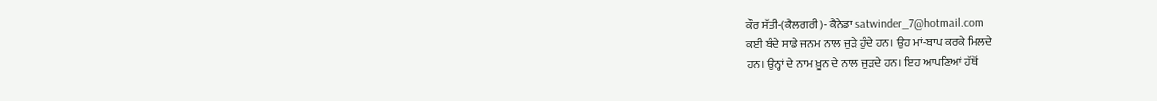ਕੌਰ ਸੱਤੀ-(ਕੈਲਗਰੀ)- ਕੈਨੇਡਾ satwinder_7@hotmail.com
ਕਈ ਬੰਦੇ ਸਾਡੇ ਜਨਮ ਨਾਲ ਜੁੜੇ ਹੁੰਦੇ ਹਨ। ਉਹ ਮਾਂ-ਬਾਪ ਕਰਕੇ ਮਿਲਦੇ
ਹਨ। ਉਨ੍ਹਾਂ ਦੇ ਨਾਮ ਖ਼ੂਨ ਦੇ ਨਾਲ ਜੁੜਦੇ ਹਨ। ਇਹ ਆਪਣਿਆਂ ਹੱਥੋਂ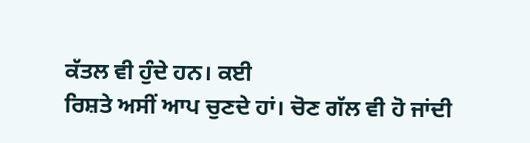ਕੱਤਲ ਵੀ ਹੁੰਦੇ ਹਨ। ਕਈ
ਰਿਸ਼ਤੇ ਅਸੀਂ ਆਪ ਚੁਣਦੇ ਹਾਂ। ਚੋਣ ਗੱਲ ਵੀ ਹੋ ਜਾਂਦੀ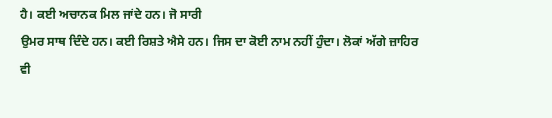ਹੈ। ਕਈ ਅਚਾਨਕ ਮਿਲ ਜਾਂਦੇ ਹਨ। ਜੋ ਸਾਰੀ
ਉਮਰ ਸਾਥ ਦਿੰਦੇ ਹਨ। ਕਈ ਰਿਸ਼ਤੇ ਐਸੇ ਹਨ। ਜਿਸ ਦਾ ਕੋਈ ਨਾਮ ਨਹੀਂ ਹੁੰਦਾ। ਲੋਕਾਂ ਅੱਗੇ ਜ਼ਾਹਿਰ
ਵੀ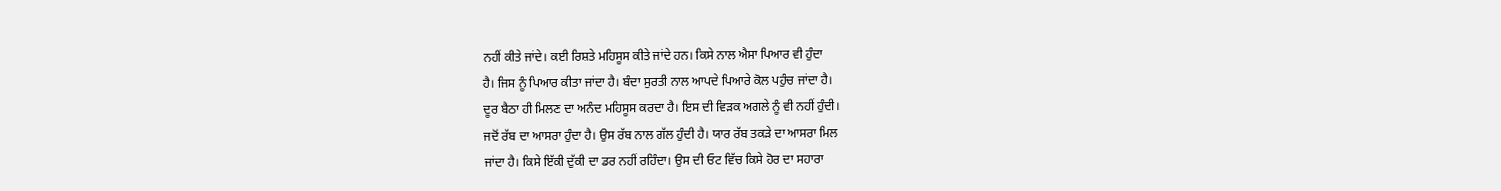ਨਹੀਂ ਕੀਤੇ ਜਾਂਦੇ। ਕਈ ਰਿਸ਼ਤੇ ਮਹਿਸੂਸ ਕੀਤੇ ਜਾਂਦੇ ਹਨ। ਕਿਸੇ ਨਾਲ ਐਸਾ ਪਿਆਰ ਵੀ ਹੁੰਦਾ
ਹੈ। ਜਿਸ ਨੂੰ ਪਿਆਰ ਕੀਤਾ ਜਾਂਦਾ ਹੈ। ਬੰਦਾ ਸੁਰਤੀ ਨਾਲ ਆਪਦੇ ਪਿਆਰੇ ਕੋਲ ਪਹੁੰਚ ਜਾਂਦਾ ਹੈ।
ਦੂਰ ਬੈਠਾ ਹੀ ਮਿਲਣ ਦਾ ਅਨੰਦ ਮਹਿਸੂਸ ਕਰਦਾ ਹੈ। ਇਸ ਦੀ ਵਿੜਕ ਅਗਲੇ ਨੂੰ ਵੀ ਨਹੀਂ ਹੁੰਦੀ।
ਜਦੋਂ ਰੱਬ ਦਾ ਆਸਰਾ ਹੁੰਦਾ ਹੈ। ਉਸ ਰੱਬ ਨਾਲ ਗੱਲ ਹੁੰਦੀ ਹੈ। ਯਾਰ ਰੱਬ ਤਕੜੇ ਦਾ ਆਸਰਾ ਮਿਲ
ਜਾਂਦਾ ਹੈ। ਕਿਸੇ ਇੱਕੀ ਦੁੱਕੀ ਦਾ ਡਰ ਨਹੀਂ ਰਹਿੰਦਾ। ਉਸ ਦੀ ਓਟ ਵਿੱਚ ਕਿਸੇ ਹੋਰ ਦਾ ਸਹਾਰਾ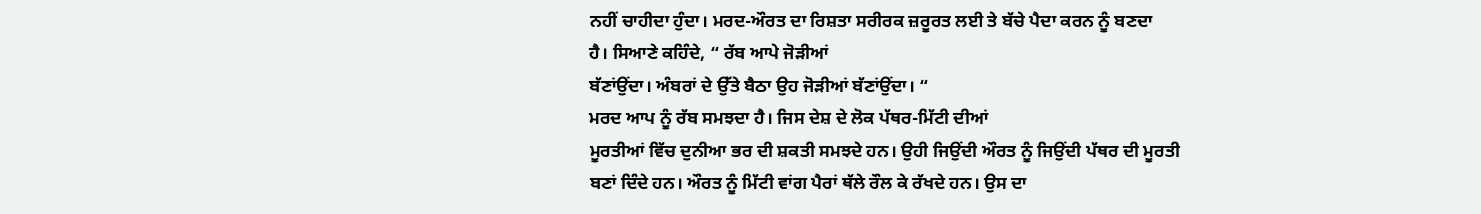ਨਹੀਂ ਚਾਹੀਦਾ ਹੁੰਦਾ। ਮਰਦ-ਔਰਤ ਦਾ ਰਿਸ਼ਤਾ ਸਰੀਰਕ ਜ਼ਰੂਰਤ ਲਈ ਤੇ ਬੱਚੇ ਪੈਦਾ ਕਰਨ ਨੂੰ ਬਣਦਾ
ਹੈ। ਸਿਆਣੇ ਕਹਿੰਦੇ, “ ਰੱਬ ਆਪੇ ਜੋੜੀਆਂ
ਬੱਣਾਂਉਂਦਾ। ਅੰਬਰਾਂ ਦੇ ਉੱਤੇ ਬੈਠਾ ਉਹ ਜੋੜੀਆਂ ਬੱਣਾਂਉਂਦਾ। “
ਮਰਦ ਆਪ ਨੂੰ ਰੱਬ ਸਮਝਦਾ ਹੈ। ਜਿਸ ਦੇਸ਼ ਦੇ ਲੋਕ ਪੱਥਰ-ਮਿੱਟੀ ਦੀਆਂ
ਮੂਰਤੀਆਂ ਵਿੱਚ ਦੁਨੀਆ ਭਰ ਦੀ ਸ਼ਕਤੀ ਸਮਝਦੇ ਹਨ। ਉਹੀ ਜਿਉਂਦੀ ਔਰਤ ਨੂੰ ਜਿਉਂਦੀ ਪੱਥਰ ਦੀ ਮੂਰਤੀ
ਬਣਾਂ ਦਿੰਦੇ ਹਨ। ਔਰਤ ਨੂੰ ਮਿੱਟੀ ਵਾਂਗ ਪੈਰਾਂ ਥੱਲੇ ਰੌਲ ਕੇ ਰੱਖਦੇ ਹਨ। ਉਸ ਦਾ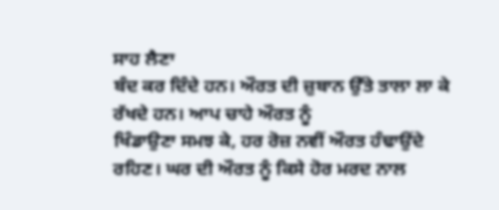ਸਾਹ ਲੈਣਾ
ਬੰਦ ਕਰ ਦਿੰਦੇ ਹਨ। ਔਰਤ ਦੀ ਜ਼ੁਬਾਨ ਉੱਤੇ ਤਾਲਾ ਲਾ ਕੇ ਰੱਖਦੇ ਹਨ। ਆਪ ਚਾਹੇ ਔਰਤ ਨੂੰ
ਖਿੰਡਾਉਣਾ ਸਮਝ ਕੇ, ਹਰ ਰੋਜ਼ ਨਵੀਂ ਔਰਤ ਹੰਢਾਉਂਦੇ
ਰਹਿਣ। ਘਰ ਦੀ ਔਰਤ ਨੂੰ ਕਿਸੇ ਹੋਰ ਮਰਦ ਨਾਲ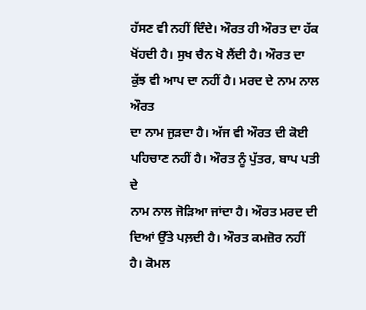ਹੱਸਣ ਵੀ ਨਹੀਂ ਦਿੰਦੇ। ਔਰਤ ਹੀ ਔਰਤ ਦਾ ਹੱਕ
ਖੋਂਹਦੀ ਹੈ। ਸੁਖ ਚੈਨ ਖੋ ਲੈਂਦੀ ਹੈ। ਔਰਤ ਦਾ ਕੁੱਝ ਵੀ ਆਪ ਦਾ ਨਹੀਂ ਹੈ। ਮਰਦ ਦੇ ਨਾਮ ਨਾਲ ਔਰਤ
ਦਾ ਨਾਮ ਜੁੜਦਾ ਹੈ। ਅੱਜ ਵੀ ਔਰਤ ਦੀ ਕੋਈ ਪਹਿਚਾਣ ਨਹੀਂ ਹੈ। ਔਰਤ ਨੂੰ ਪੁੱਤਰ, ਬਾਪ ਪਤੀ ਦੇ
ਨਾਮ ਨਾਲ ਜੋੜਿਆ ਜਾਂਦਾ ਹੈ। ਔਰਤ ਮਰਦ ਦੀ ਦਿਆਂ ਉੱਤੇ ਪਲ਼ਦੀ ਹੈ। ਔਰਤ ਕਮਜ਼ੋਰ ਨਹੀਂ ਹੈ। ਕੋਮਲ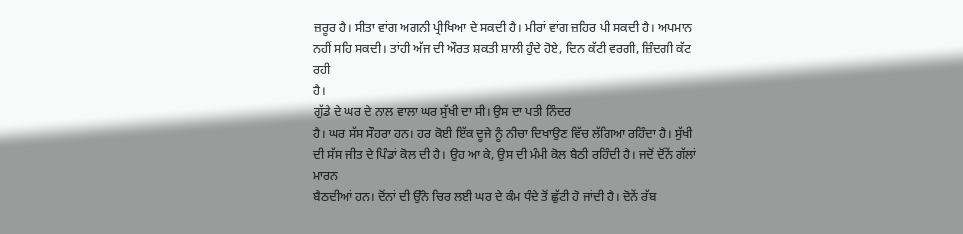ਜ਼ਰੂਰ ਹੈ। ਸੀਤਾ ਵਾਂਗ ਅਗਨੀ ਪ੍ਰੀਖਿਆ ਦੇ ਸਕਦੀ ਹੈ। ਮੀਰਾਂ ਵਾਂਗ ਜ਼ਹਿਰ ਪੀ ਸਕਦੀ ਹੈ। ਅਪਮਾਨ
ਨਹੀਂ ਸਹਿ ਸਕਦੀ। ਤਾਂਹੀ ਅੱਜ ਦੀ ਔਰਤ ਸ਼ਕਤੀ ਸ਼ਾਲੀ ਹੁੰਦੇ ਹੋਏ, ਦਿਨ ਕੱਟੀ ਵਰਗੀ, ਜ਼ਿੰਦਗੀ ਕੱਟ ਰਹੀ
ਹੈ।
ਗੁੱਡੇ ਦੇ ਘਰ ਦੇ ਨਾਲ ਵਾਲਾ ਘਰ ਸੁੱਖੀ ਦਾ ਸੀ। ਉਸ ਦਾ ਪਤੀ ਨਿੰਦਰ
ਹੈ। ਘਰ ਸੱਸ ਸੌਹਰਾ ਹਨ। ਹਰ ਕੋਈ ਇੱਕ ਦੂਜੇ ਨੂੰ ਨੀਚਾ ਦਿਖਾਉਣ ਵਿੱਚ ਲੱਗਿਆ ਰਹਿੰਦਾ ਹੈ। ਸੁੱਖੀ
ਦੀ ਸੱਸ ਜੀਤ ਦੇ ਪਿੰਡਾਂ ਕੋਲ ਦੀ ਹੈ। ਉਹ ਆ ਕੇ, ਉਸ ਦੀ ਮੰਮੀ ਕੋਲ ਬੈਠੀ ਰਹਿੰਦੀ ਹੈ। ਜਦੋਂ ਦੋਂਨੇਂ ਗੱਲਾਂ ਮਾਰਨ
ਬੈਠਦੀਆਂ ਹਨ। ਦੋਂਨਾਂ ਦੀ ਉੱਨੇ ਚਿਰ ਲਈ ਘਰ ਦੇ ਕੰਮ ਧੰਦੇ ਤੋਂ ਛੁੱਟੀ ਹੋ ਜਾਂਦੀ ਹੈ। ਦੋਨੇਂ ਰੱਬ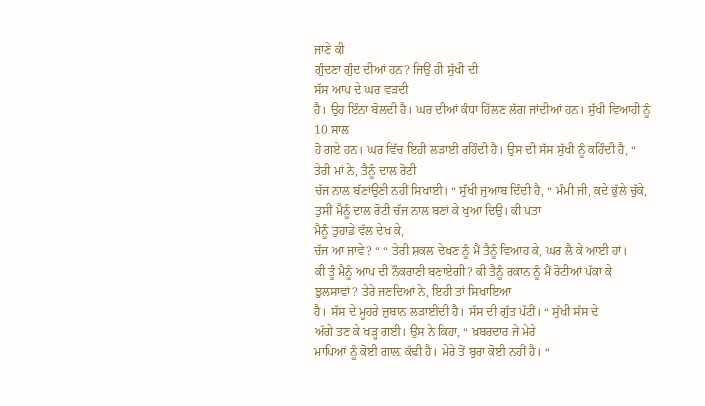ਜਾਣੇ ਕੀ
ਗੁੰਦਣਾ ਗੁੰਦ ਦੀਆਂ ਹਨ? ਜਿਉਂ ਹੀ ਸੁੱਖੀ ਦੀ
ਸੱਸ ਆਪ ਦੇ ਘਰ ਵੜਦੀ
ਹੈ। ਉਹ ਇੰਨਾ ਬੋਲਦੀ ਹੈ। ਘਰ ਦੀਆਂ ਕੰਧਾ ਹਿੱਲਣ ਲੱਗ ਜਾਂਦੀਆਂ ਹਨ। ਸੁੱਖੀ ਵਿਆਹੀ ਨੂੰ 10 ਸਾਲ
ਹੋ ਗਏ ਹਨ। ਘਰ ਵਿੱਚ ਇਹੀ ਲੜਾਈ ਰਹਿੰਦੀ ਹੈ। ਉਸ ਦੀ ਸੱਸ ਸੁੱਖੀ ਨੂੰ ਕਹਿੰਦੀ ਹੈ, “ ਤੇਰੀ ਮਾਂ ਨੇ, ਤੈਨੂੰ ਦਾਲ ਰੋਟੀ
ਚੱਜ ਨਾਲ ਬੱਣਾਂਉਣੀ ਨਹੀਂ ਸਿਖਾਈ। “ ਸੁੱਖੀ ਜੁਆਬ ਦਿੰਦੀ ਹੈ, “ ਮੰਮੀ ਜੀ, ਕਦੇ ਭੁੱਲੇ ਚੁੱਕੇ, ਤੁਸੀਂ ਮੈਨੂੰ ਦਾਲ ਰੋਟੀ ਚੱਜ ਨਾਲ ਬਣਾਂ ਕੇ ਖੁਆ ਦਿਉ। ਕੀ ਪਤਾ
ਮੈਨੂੰ ਤੁਹਾਡੇ ਵੱਲ ਦੇਖ ਕੇ,
ਚੱਜ ਆ ਜਾਵੇ? “ “ ਤੇਰੀ ਸ਼ਕਲ ਦੇਖਣ ਨੂੰ ਮੈਂ ਤੈਨੂੰ ਵਿਆਹ ਕੇ, ਘਰ ਲੈ ਕੇ ਆਈ ਹਾਂ।
ਕੀ ਤੂੰ ਮੈਨੂੰ ਆਪ ਦੀ ਨੌਕਰਾਣੀ ਬਣਾਏਗੀ? ਕੀ ਤੈਨੂੰ ਰਕਾਨ ਨੂੰ ਮੈਂ ਰੋਟੀਆਂ ਪੱਕਾ ਕੇ ਝੁਲਸਾਵਾਂ? ਤੇਰੇ ਜਣਦਿਆਂ ਨੇ, ਇਹੀ ਤਾਂ ਸਿਖਾਇਆ
ਹੈ। ਸੱਸ ਦੇ ਮੂਹਰੇ ਜ਼ੁਬਾਨ ਲੜਾਈਦੀ ਹੈ। ਸੱਸ ਦੀ ਗੁੱਤ ਪੱਟੀਂ। “ ਸੁੱਖੀ ਸੱਸ ਦੇ
ਅੱਗੇ ਤਣ ਕੇ ਖੜ੍ਹ ਗਈ। ਉਸ ਨੇ ਕਿਹਾ, “ ਖ਼ਬਰਦਾਰ ਜੇ ਮੇਰੇ
ਮਾਪਿਆਂ ਨੂੰ ਕੋਈ ਗਾਲ਼ ਕੱਢੀ ਹੈ। ਮੇਰੇ ਤੋਂ ਬੁਰਾ ਕੋਈ ਨਹੀਂ ਹੈ। “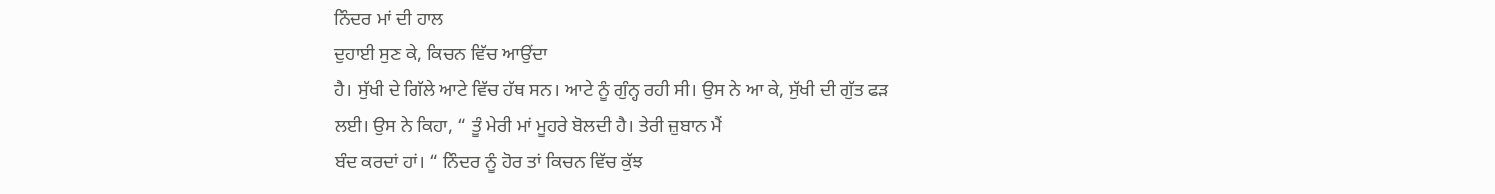ਨਿੰਦਰ ਮਾਂ ਦੀ ਹਾਲ
ਦੁਹਾਈ ਸੁਣ ਕੇ, ਕਿਚਨ ਵਿੱਚ ਆਉਂਦਾ
ਹੈ। ਸੁੱਖੀ ਦੇ ਗਿੱਲੇ ਆਟੇ ਵਿੱਚ ਹੱਥ ਸਨ। ਆਟੇ ਨੂੰ ਗੁੰਨ੍ਹ ਰਹੀ ਸੀ। ਉਸ ਨੇ ਆ ਕੇ, ਸੁੱਖੀ ਦੀ ਗੁੱਤ ਫੜ
ਲਈ। ਉਸ ਨੇ ਕਿਹਾ, “ ਤੂੰ ਮੇਰੀ ਮਾਂ ਮੂਹਰੇ ਬੋਲਦੀ ਹੈ। ਤੇਰੀ ਜ਼ੁਬਾਨ ਮੈਂ
ਬੰਦ ਕਰਦਾਂ ਹਾਂ। “ ਨਿੰਦਰ ਨੂੰ ਹੋਰ ਤਾਂ ਕਿਚਨ ਵਿੱਚ ਕੁੱਝ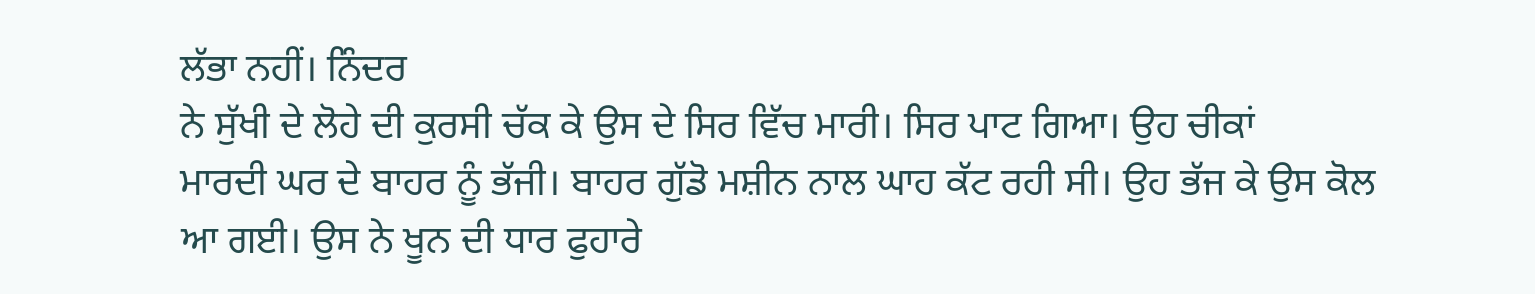ਲੱਭਾ ਨਹੀਂ। ਨਿੰਦਰ
ਨੇ ਸੁੱਖੀ ਦੇ ਲੋਹੇ ਦੀ ਕੁਰਸੀ ਚੱਕ ਕੇ ਉਸ ਦੇ ਸਿਰ ਵਿੱਚ ਮਾਰੀ। ਸਿਰ ਪਾਟ ਗਿਆ। ਉਹ ਚੀਕਾਂ
ਮਾਰਦੀ ਘਰ ਦੇ ਬਾਹਰ ਨੂੰ ਭੱਜੀ। ਬਾਹਰ ਗੁੱਡੋ ਮਸ਼ੀਨ ਨਾਲ ਘਾਹ ਕੱਟ ਰਹੀ ਸੀ। ਉਹ ਭੱਜ ਕੇ ਉਸ ਕੋਲ
ਆ ਗਈ। ਉਸ ਨੇ ਖੂਨ ਦੀ ਧਾਰ ਫੁਹਾਰੇ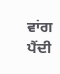ਵਾਂਗ ਪੈਂਦੀ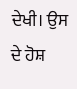ਦੇਖੀ। ਉਸ ਦੇ ਹੋਸ਼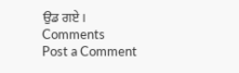ਉਡ ਗਏ।
Comments
Post a Comment